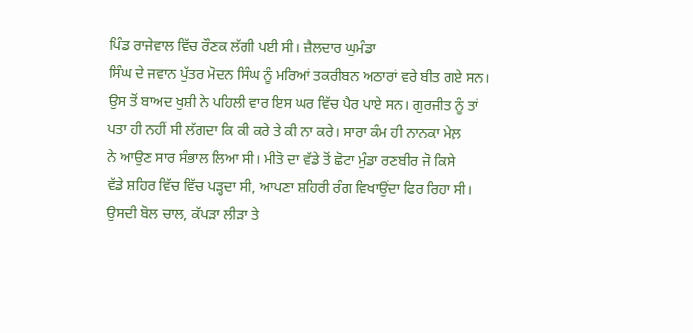ਪਿੰਡ ਰਾਜੇਵਾਲ ਵਿੱਚ ਰੌਣਕ ਲੱਗੀ ਪਈ ਸੀ। ਜ਼ੈਲਦਾਰ ਘੁਮੰਡਾ
ਸਿੰਘ ਦੇ ਜਵਾਨ ਪੁੱਤਰ ਮੋਦਨ ਸਿੰਘ ਨੂੰ ਮਰਿਆਂ ਤਕਰੀਬਨ ਅਠਾਰਾਂ ਵਰੇ ਬੀਤ ਗਏ ਸਨ।
ਉਸ ਤੋਂ ਬਾਅਦ ਖੁਸ਼ੀ ਨੇ ਪਹਿਲੀ ਵਾਰ ਇਸ ਘਰ ਵਿੱਚ ਪੈਰ ਪਾਏ ਸਨ। ਗੁਰਜੀਤ ਨੂੰ ਤਾਂ
ਪਤਾ ਹੀ ਨਹੀਂ ਸੀ ਲੱਗਦਾ ਕਿ ਕੀ ਕਰੇ ਤੇ ਕੀ ਨਾ ਕਰੇ। ਸਾਰਾ ਕੰਮ ਹੀ ਨਾਨਕਾ ਮੇਲ਼
ਨੇ ਆਉਣ ਸਾਰ ਸੰਭਾਲ ਲਿਆ ਸੀ। ਮੀਤੋ ਦਾ ਵੱਡੇ ਤੋਂ ਛੋਟਾ ਮੁੰਡਾ ਰਣਬੀਰ ਜੋ ਕਿਸੇ
ਵੱਡੇ ਸ਼ਹਿਰ ਵਿੱਚ ਵਿੱਚ ਪੜ੍ਹਦਾ ਸੀ, ਆਪਣਾ ਸ਼ਹਿਰੀ ਰੰਗ ਵਿਖਾਉਂਦਾ ਫਿਰ ਰਿਹਾ ਸੀ।
ਉਸਦੀ ਬੋਲ ਚਾਲ, ਕੱਪੜਾ ਲੀੜਾ ਤੇ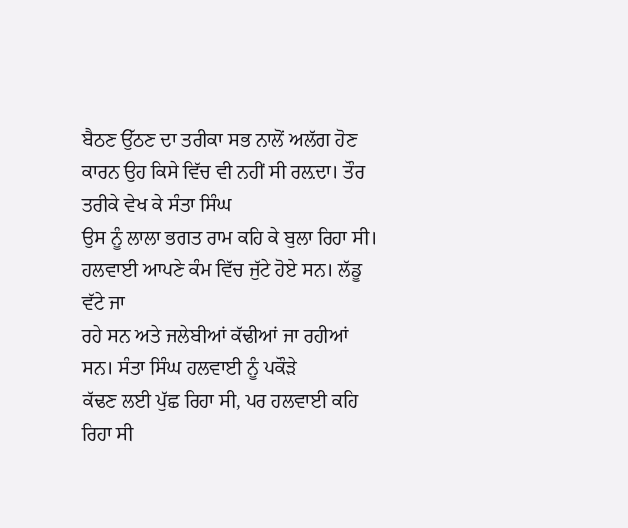ਬੈਠਣ ਉੱਠਣ ਦਾ ਤਰੀਕਾ ਸਭ ਨਾਲੋਂ ਅਲੱਗ ਹੋਣ
ਕਾਰਨ ਉਹ ਕਿਸੇ ਵਿੱਚ ਵੀ ਨਹੀਂ ਸੀ ਰਲ਼ਦਾ। ਤੌਰ ਤਰੀਕੇ ਵੇਖ ਕੇ ਸੰਤਾ ਸਿੰਘ
ਉਸ ਨੂੰ ਲਾਲਾ ਭਗਤ ਰਾਮ ਕਹਿ ਕੇ ਬੁਲਾ ਰਿਹਾ ਸੀ।
ਹਲਵਾਈ ਆਪਣੇ ਕੰਮ ਵਿੱਚ ਜੁੱਟੇ ਹੋਏ ਸਨ। ਲੱਡੂ ਵੱਟੇ ਜਾ
ਰਹੇ ਸਨ ਅਤੇ ਜਲੇਬੀਆਂ ਕੱਢੀਆਂ ਜਾ ਰਹੀਆਂ ਸਨ। ਸੰਤਾ ਸਿੰਘ ਹਲਵਾਈ ਨੂੰ ਪਕੌੜੇ
ਕੱਢਣ ਲਈ ਪੁੱਛ ਰਿਹਾ ਸੀ, ਪਰ ਹਲਵਾਈ ਕਹਿ ਰਿਹਾ ਸੀ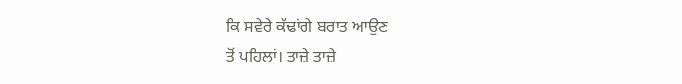ਕਿ ਸਵੇਰੇ ਕੱਢਾਂਗੇ ਬਰਾਤ ਆਉਣ
ਤੋਂ ਪਹਿਲਾਂ। ਤਾਜ਼ੇ ਤਾਜ਼ੇ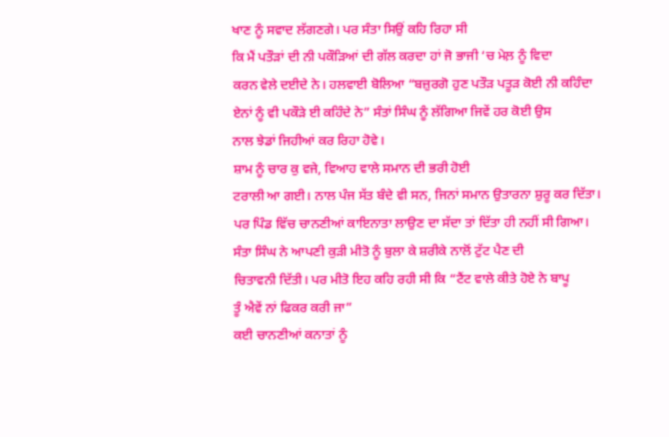ਖਾਣ ਨੂੰ ਸਵਾਦ ਲੱਗਣਗੇ। ਪਰ ਸੰਤਾ ਸਿਉਂ ਕਹਿ ਰਿਹਾ ਸੀ
ਕਿ ਮੈਂ ਪਤੌੜਾਂ ਦੀ ਨੀ ਪਕੌੜਿਆਂ ਦੀ ਗੱਲ ਕਰਦਾ ਹਾਂ ਜੋ ਭਾਜੀ ‘ਚ ਮੇਲ਼ ਨੂੰ ਵਿਦਾ
ਕਰਨ ਵੇਲੇ ਦਈਦੇ ਨੇ। ਹਲਵਾਈ ਬੋਲਿਆ “ਬਜ਼ੁਰਗੋ ਹੁਣ ਪਤੌੜ ਪਤੂੜ ਕੋਈ ਨੀ ਕਹਿੰਦਾ
ਏਨਾਂ ਨੂੰ ਵੀ ਪਕੌੜੇ ਈ ਕਹਿੰਦੇ ਨੇ” ਸੰਤਾਂ ਸਿੰਘ ਨੂੰ ਲੱਗਿਆ ਜਿਵੇਂ ਹਰ ਕੋਈ ਉਸ
ਨਾਲ ਝੇਡਾਂ ਜਿਹੀਆਂ ਕਰ ਰਿਹਾ ਹੋਵੇ।
ਸ਼ਾਮ ਨੂੰ ਚਾਰ ਕੁ ਵਜੇ, ਵਿਆਹ ਵਾਲੇ ਸਮਾਨ ਦੀ ਭਰੀ ਹੋਈ
ਟਰਾਲੀ ਆ ਗਈ। ਨਾਲ ਪੰਜ ਸੱਤ ਬੰਦੇ ਵੀ ਸਨ, ਜਿਨਾਂ ਸਮਾਨ ਉਤਾਰਨਾ ਸ਼ੁਰੂ ਕਰ ਦਿੱਤਾ।
ਪਰ ਪਿੰਡ ਵਿੱਚ ਚਾਨਣੀਆਂ ਕਾਇਨਾਤਾ ਲਾਉਣ ਦਾ ਸੱਦਾ ਤਾਂ ਦਿੱਤਾ ਹੀ ਨਹੀਂ ਸੀ ਗਿਆ।
ਸੰਤਾ ਸਿੰਘ ਨੇ ਆਪਣੀ ਕੁੜੀ ਮੀਤੋ ਨੂੰ ਬੁਲਾ ਕੇ ਸ਼ਰੀਕੇ ਨਾਲੋਂ ਟੁੱਟ ਪੈਣ ਦੀ
ਚਿਤਾਵਨੀ ਦਿੱਤੀ। ਪਰ ਮੀਤੋ ਇਹ ਕਹਿ ਰਹੀ ਸੀ ਕਿ “ਟੈਂਟ ਵਾਲੇ ਕੀਤੇ ਹੋਏ ਨੇ ਬਾਪੂ
ਤੂੰ ਐਵੇਂ ਨਾਂ ਫਿਕਰ ਕਰੀ ਜਾ”
ਕਈ ਚਾਨਣੀਆਂ ਕਨਾਤਾਂ ਨੂੰ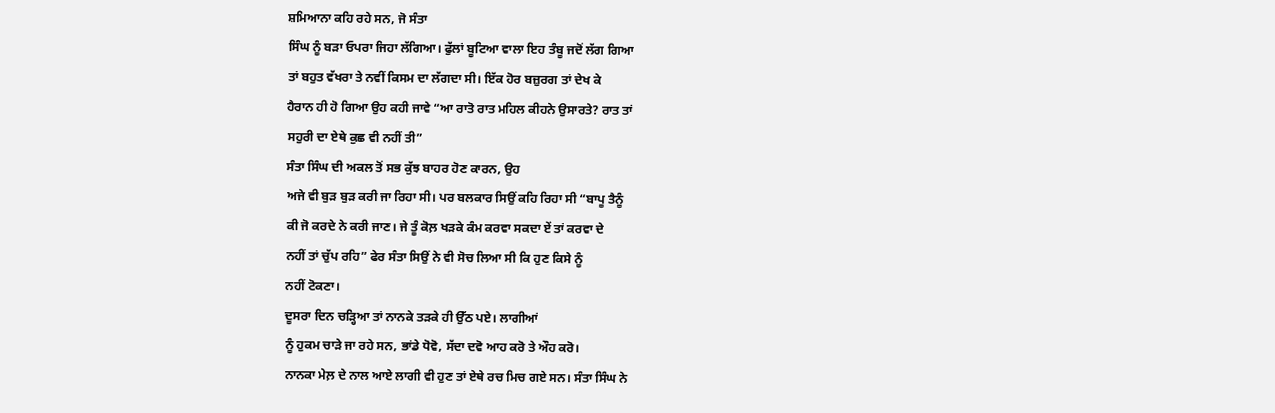ਸ਼ਮਿਆਨਾ ਕਹਿ ਰਹੇ ਸਨ, ਜੋ ਸੰਤਾ
ਸਿੰਘ ਨੂੰ ਬੜਾ ਓਪਰਾ ਜਿਹਾ ਲੱਗਿਆ। ਫੁੱਲਾਂ ਬੂਟਿਆ ਵਾਲਾ ਇਹ ਤੰਬੂ ਜਦੋਂ ਲੱਗ ਗਿਆ
ਤਾਂ ਬਹੁਤ ਵੱਖਰਾ ਤੇ ਨਵੀਂ ਕਿਸਮ ਦਾ ਲੱਗਦਾ ਸੀ। ਇੱਕ ਹੋਰ ਬਜ਼ੁਰਗ ਤਾਂ ਦੇਖ ਕੇ
ਹੈਰਾਨ ਹੀ ਹੋ ਗਿਆ ਉਹ ਕਹੀ ਜਾਵੇ “ਆ ਰਾਤੋ ਰਾਤ ਮਹਿਲ ਕੀਹਨੇ ਉਸਾਰਤੇ? ਰਾਤ ਤਾਂ
ਸਹੁਰੀ ਦਾ ਏਥੇ ਕੁਛ ਵੀ ਨਹੀਂ ਤੀ”
ਸੰਤਾ ਸਿੰਘ ਦੀ ਅਕਲ ਤੋਂ ਸਭ ਕੁੱਝ ਬਾਹਰ ਹੋਣ ਕਾਰਨ, ਉਹ
ਅਜੇ ਵੀ ਬੁੜ ਬੁੜ ਕਰੀ ਜਾ ਰਿਹਾ ਸੀ। ਪਰ ਬਲਕਾਰ ਸਿਉਂ ਕਹਿ ਰਿਹਾ ਸੀ “ਬਾਪੂ ਤੈਨੂੰ
ਕੀ ਜੋ ਕਰਦੇ ਨੇ ਕਰੀ ਜਾਣ। ਜੇ ਤੂੰ ਕੋਲ਼ ਖੜਕੇ ਕੰਮ ਕਰਵਾ ਸਕਦਾ ਏਂ ਤਾਂ ਕਰਵਾ ਦੇ
ਨਹੀਂ ਤਾਂ ਚੁੱਪ ਰਹਿ” ਫੇਰ ਸੰਤਾ ਸਿਉਂ ਨੇ ਵੀ ਸੋਚ ਲਿਆ ਸੀ ਕਿ ਹੁਣ ਕਿਸੇ ਨੂੰ
ਨਹੀਂ ਟੋਕਣਾ।
ਦੂਸਰਾ ਦਿਨ ਚੜ੍ਹਿਆ ਤਾਂ ਨਾਨਕੇ ਤੜਕੇ ਹੀ ਉੱਠ ਪਏ। ਲਾਗੀਆਂ
ਨੂੰ ਹੁਕਮ ਚਾੜੇ ਜਾ ਰਹੇ ਸਨ, ਭਾਂਡੇ ਧੋਵੋ, ਸੱਦਾ ਦਵੋ ਆਹ ਕਰੋ ਤੇ ਔਹ ਕਰੋ।
ਨਾਨਕਾ ਮੇਲ਼ ਦੇ ਨਾਲ ਆਏ ਲਾਗੀ ਵੀ ਹੁਣ ਤਾਂ ਏਥੇ ਰਚ ਮਿਚ ਗਏ ਸਨ। ਸੰਤਾ ਸਿੰਘ ਨੇ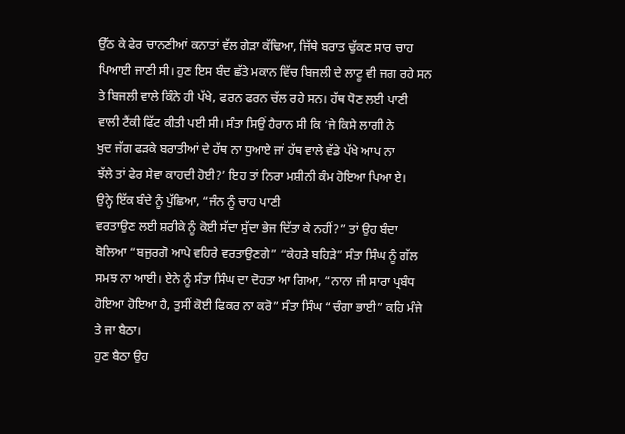ਉੱਠ ਕੇ ਫੇਰ ਚਾਨਣੀਆਂ ਕਨਾਤਾਂ ਵੱਲ ਗੇੜਾ ਕੱਢਿਆ, ਜਿੱਥੇ ਬਰਾਤ ਢੁੱਕਣ ਸਾਰ ਚਾਹ
ਪਿਆਈ ਜਾਣੀ ਸੀ। ਹੁਣ ਇਸ ਬੰਦ ਛੱਤੇ ਮਕਾਨ ਵਿੱਚ ਬਿਜਲੀ ਦੇ ਲਾਟੂ ਵੀ ਜਗ ਰਹੇ ਸਨ
ਤੇ ਬਿਜਲੀ ਵਾਲੇ ਕਿੰਨੇ ਹੀ ਪੱਖੇ, ਫਰਨ ਫਰਨ ਚੱਲ ਰਹੇ ਸਨ। ਹੱਥ ਧੋਣ ਲਈ ਪਾਣੀ
ਵਾਲੀ ਟੈਂਕੀ ਫਿੱਟ ਕੀਤੀ ਪਈ ਸੀ। ਸੰਤਾ ਸਿਉਂ ਹੈਰਾਨ ਸੀ ਕਿ ‘ਜੇ ਕਿਸੇ ਲਾਗੀ ਨੇ
ਖੁਦ ਜੱਗ ਫੜਕੇ ਬਰਾਤੀਆਂ ਦੇ ਹੱਥ ਨਾ ਧੁਆਏ ਜਾਂ ਹੱਥ ਵਾਲੇ ਵੱਡੇ ਪੱਖੇ ਆਪ ਨਾ
ਝੱਲੇ ਤਾਂ ਫੇਰ ਸੇਵਾ ਕਾਹਦੀ ਹੋਈ?’ ਇਹ ਤਾਂ ਨਿਰਾ ਮਸ਼ੀਨੀ ਕੰਮ ਹੋਇਆ ਪਿਆ ਏ।
ਉਨ੍ਹੇ ਇੱਕ ਬੰਦੇ ਨੂੰ ਪੁੱਛਿਆ, “ਜੰਨ ਨੂੰ ਚਾਹ ਪਾਣੀ
ਵਰਤਾਉਣ ਲਈ ਸ਼ਰੀਕੇ ਨੂੰ ਕੋਈ ਸੱਦਾ ਸੁੱਦਾ ਭੇਜ ਦਿੱਤਾ ਕੇ ਨਹੀਂ?” ਤਾਂ ਉਹ ਬੰਦਾ
ਬੋਲਿਆ “ਬਜੁਰਗੋ ਆਪੇ ਵਹਿਰੇ ਵਰਤਾਉਣਗੇ” “ਕੇਹੜੇ ਬਹਿੜੇ” ਸੰਤਾ ਸਿੰਘ ਨੂੰ ਗੱਲ
ਸਮਝ ਨਾ ਆਈ। ਏਨੇ ਨੂੰ ਸੰਤਾ ਸਿੰਘ ਦਾ ਦੋਹਤਾ ਆ ਗਿਆ, “ਨਾਨਾ ਜੀ ਸਾਰਾ ਪ੍ਰਬੰਧ
ਹੋਇਆ ਹੋਇਆ ਹੈ, ਤੁਸੀਂ ਕੋਈ ਫਿਕਰ ਨਾ ਕਰੋ” ਸੰਤਾ ਸਿੰਘ “ਚੰਗਾ ਭਾਈ” ਕਹਿ ਮੰਜੇ
ਤੇ ਜਾ ਬੈਠਾ।
ਹੁਣ ਬੈਠਾ ਉਹ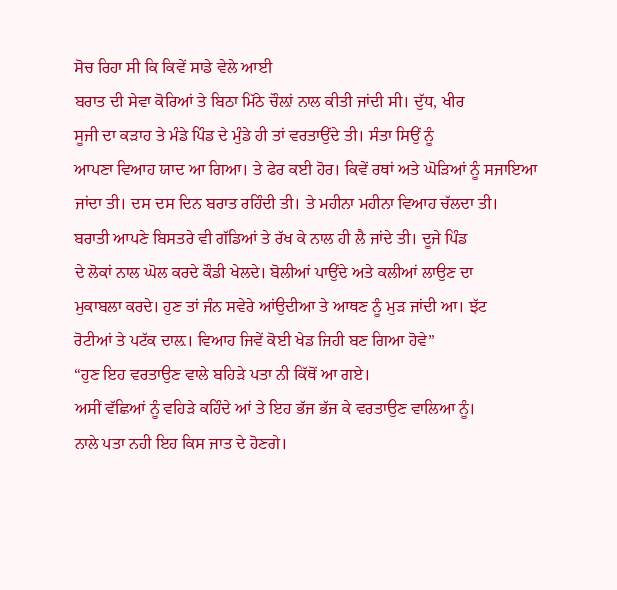ਸੋਚ ਰਿਹਾ ਸੀ ਕਿ ਕਿਵੇਂ ਸਾਡੇ ਵੇਲੇ ਆਈ
ਬਰਾਤ ਦੀ ਸੇਵਾ ਕੋਰਿਆਂ ਤੇ ਬਿਠਾ ਮਿੱਠੇ ਚੌਲ਼ਾਂ ਨਾਲ ਕੀਤੀ ਜਾਂਦੀ ਸੀ। ਦੁੱਧ, ਖੀਰ
ਸੂਜੀ ਦਾ ਕੜਾਹ ਤੇ ਮੰਡੇ ਪਿੰਡ ਦੇ ਮੁੰਡੇ ਹੀ ਤਾਂ ਵਰਤਾਉਂਦੇ ਤੀ। ਸੰਤਾ ਸਿਉਂ ਨੂੰ
ਆਪਣਾ ਵਿਆਹ ਯਾਦ ਆ ਗਿਆ। ਤੇ ਫੇਰ ਕਈ ਹੋਰ। ਕਿਵੇਂ ਰਥਾਂ ਅਤੇ ਘੋੜਿਆਂ ਨੂੰ ਸਜਾਇਆ
ਜਾਂਦਾ ਤੀ। ਦਸ ਦਸ ਦਿਨ ਬਰਾਤ ਰਹਿੰਦੀ ਤੀ। ਤੇ ਮਹੀਨਾ ਮਹੀਨਾ ਵਿਆਹ ਚੱਲਦਾ ਤੀ।
ਬਰਾਤੀ ਆਪਣੇ ਬਿਸਤਰੇ ਵੀ ਗੱਡਿਆਂ ਤੇ ਰੱਖ ਕੇ ਨਾਲ ਹੀ ਲੈ ਜਾਂਦੇ ਤੀ। ਦੂਜੇ ਪਿੰਡ
ਦੇ ਲੋਕਾਂ ਨਾਲ ਘੋਲ ਕਰਦੇ ਕੌਡੀ ਖੇਲਦੇ। ਬੋਲੀਆਂ ਪਾਉਂਦੇ ਅਤੇ ਕਲੀਆਂ ਲਾਉਣ ਦਾ
ਮੁਕਾਬਲਾ ਕਰਦੇ। ਹੁਣ ਤਾਂ ਜੰਨ ਸਵੇਰੇ ਆਂਉਦੀਆ ਤੇ ਆਥਣ ਨੂੰ ਮੁੜ ਜਾਂਦੀ ਆ। ਝੱਟ
ਰੋਟੀਆਂ ਤੇ ਪਟੱਕ ਦਾਲ਼। ਵਿਆਹ ਜਿਵੇਂ ਕੋਈ ਖੇਡ ਜਿਹੀ ਬਣ ਗਿਆ ਹੋਵੇ”
“ਹੁਣ ਇਹ ਵਰਤਾਉਣ ਵਾਲੇ ਬਹਿੜੇ ਪਤਾ ਨੀ ਕਿੱਥੋਂ ਆ ਗਏ।
ਅਸੀਂ ਵੱਛਿਆਂ ਨੂੰ ਵਹਿੜੇ ਕਹਿੰਦੇ ਆਂ ਤੇ ਇਹ ਭੱਜ ਭੱਜ ਕੇ ਵਰਤਾਉਣ ਵਾਲਿਆ ਨੂੰ।
ਨਾਲੇ ਪਤਾ ਨਹੀ ਇਹ ਕਿਸ ਜਾਤ ਦੇ ਹੋਣਗੇ।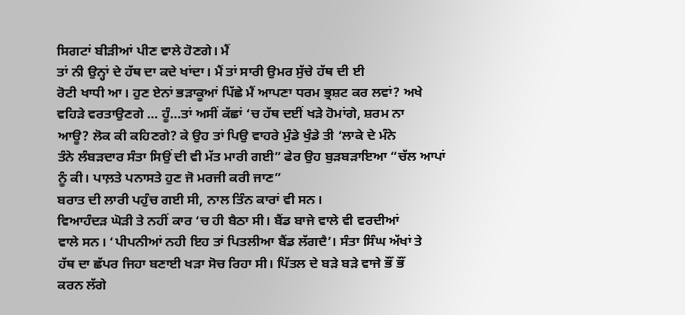ਸਿਗਟਾਂ ਬੀੜੀਆਂ ਪੀਣ ਵਾਲੇ ਹੋਣਗੇ। ਮੈਂ
ਤਾਂ ਨੀ ਉਨ੍ਹਾਂ ਦੇ ਹੱਥ ਦਾ ਕਦੇ ਖਾਂਦਾ। ਮੈਂ ਤਾਂ ਸਾਰੀ ਉਮਰ ਸੁੱਚੇ ਹੱਥ ਦੀ ਈ
ਰੋਟੀ ਖਾਧੀ ਆ। ਹੁਣ ਏਨਾਂ ਭੜਾਕੂਆਂ ਪਿੱਛੇ ਮੈਂ ਆਪਣਾ ਧਰਮ ਭ੍ਰਸ਼ਟ ਕਰ ਲਵਾਂ? ਅਖੇ
ਵਹਿੜੇ ਵਰਤਾਉਣਗੇ … ਹੂੰ…ਤਾਂ ਅਸੀਂ ਕੱਛਾਂ ‘ਚ ਹੱਥ ਦਈਂ ਖੜੇ ਹੋਮਾਂਗੇ, ਸ਼ਰਮ ਨਾ
ਆਊ? ਲੋਕ ਕੀ ਕਹਿਣਗੇ? ਕੇ ਉਹ ਤਾਂ ਪਿਉ ਵਾਹਰੇ ਮੁੰਡੇ ਖੁੰਡੇ ਤੀ ‘ਲਾਕੇ ਦੇ ਮੰਨੇ
ਤੰਨੇ ਲੰਬੜਦਾਰ ਸੰਤਾ ਸਿਉਂ ਦੀ ਵੀ ਮੱਤ ਮਾਰੀ ਗਈ” ਫੇਰ ਉਹ ਬੁੜਬੜਾਇਆ “ਚੱਲ ਆਪਾਂ
ਨੂੰ ਕੀ। ਪਾਲ਼ਤੇ ਪਨਾਸਤੇ ਹੁਣ ਜੋ ਮਰਜੀ ਕਰੀ ਜਾਣ”
ਬਰਾਤ ਦੀ ਲਾਰੀ ਪਹੁੰਚ ਗਈ ਸੀ, ਨਾਲ ਤਿੰਨ ਕਾਰਾਂ ਵੀ ਸਨ।
ਵਿਆਹੰਦੜ ਘੋੜੀ ਤੇ ਨਹੀਂ ਕਾਰ ‘ਚ ਹੀ ਬੈਠਾ ਸੀ। ਬੈਂਡ ਬਾਜੇ ਵਾਲੇ ਵੀ ਵਰਦੀਆਂ
ਵਾਲੇ ਸਨ। ‘ਪੀਪਨੀਆਂ ਨਹੀ ਇਹ ਤਾਂ ਪਿਤਲੀਆ ਬੈਂਡ ਲੱਗਦੈ’। ਸੰਤਾ ਸਿੰਘ ਅੱਖਾਂ ਤੇ
ਹੱਥ ਦਾ ਛੱਪਰ ਜਿਹਾ ਬਣਾਈ ਖੜਾ ਸੋਚ ਰਿਹਾ ਸੀ। ਪਿੱਤਲ ਦੇ ਬੜੇ ਬੜੇ ਵਾਜੇ ਭੌਂ ਭੌਂ
ਕਰਨ ਲੱਗੇ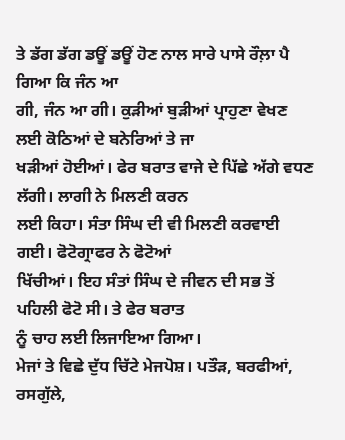ਤੇ ਡੱਗ ਡੱਗ ਡਊਂ ਡਊਂ ਹੋਣ ਨਾਲ ਸਾਰੇ ਪਾਸੇ ਰੌਲ਼ਾ ਪੈ ਗਿਆ ਕਿ ਜੰਨ ਆ
ਗੀ, ਜੰਨ ਆ ਗੀ। ਕੁੜੀਆਂ ਬੁੜੀਆਂ ਪ੍ਰਾਹੁਣਾ ਵੇਖਣ ਲਈ ਕੋਠਿਆਂ ਦੇ ਬਨੇਰਿਆਂ ਤੇ ਜਾ
ਖੜੀਆਂ ਹੋਈਆਂ। ਫੇਰ ਬਰਾਤ ਵਾਜੇ ਦੇ ਪਿੱਛੇ ਅੱਗੇ ਵਧਣ ਲੱਗੀ। ਲਾਗੀ ਨੇ ਮਿਲਣੀ ਕਰਨ
ਲਈ ਕਿਹਾ। ਸੰਤਾ ਸਿੰਘ ਦੀ ਵੀ ਮਿਲਣੀ ਕਰਵਾਈ ਗਈ। ਫੋਟੋਗ੍ਰਾਫਰ ਨੇ ਫੋਟੋਆਂ
ਖਿੱਚੀਆਂ। ਇਹ ਸੰਤਾਂ ਸਿੰਘ ਦੇ ਜੀਵਨ ਦੀ ਸਭ ਤੋਂ ਪਹਿਲੀ ਫੋਟੋ ਸੀ। ਤੇ ਫੇਰ ਬਰਾਤ
ਨੂੰ ਚਾਹ ਲਈ ਲਿਜਾਇਆ ਗਿਆ।
ਮੇਜਾਂ ਤੇ ਵਿਛੇ ਦੁੱਧ ਚਿੱਟੇ ਮੇਜਪੋਸ਼। ਪਤੌੜ, ਬਰਫੀਆਂ,
ਰਸਗੁੱਲੇ,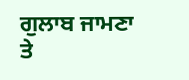ਗੁਲਾਬ ਜਾਮਣਾ ਤੇ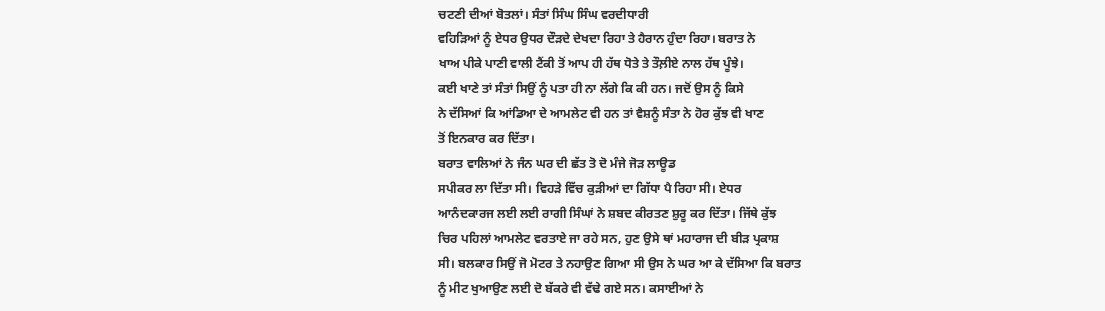ਚਟਣੀ ਦੀਆਂ ਬੋਤਲਾਂ। ਸੰਤਾਂ ਸਿੰਘ ਸਿੰਘ ਵਰਦੀਧਾਰੀ
ਵਹਿੜਿਆਂ ਨੂੰ ਏਧਰ ਉਧਰ ਦੌੜਦੇ ਦੇਖਦਾ ਰਿਹਾ ਤੇ ਹੈਰਾਨ ਹੁੰਦਾ ਰਿਹਾ। ਬਰਾਤ ਨੇ
ਖਾਅ ਪੀਕੇ ਪਾਣੀ ਵਾਲੀ ਟੈਂਕੀ ਤੋਂ ਆਪ ਹੀ ਹੱਥ ਧੋਤੇ ਤੇ ਤੌਲ਼ੀਏ ਨਾਲ ਹੱਥ ਪੂੰਝੇ।
ਕਈ ਖਾਣੇ ਤਾਂ ਸੰਤਾਂ ਸਿਉਂ ਨੂੰ ਪਤਾ ਹੀ ਨਾ ਲੱਗੇ ਕਿ ਕੀ ਹਨ। ਜਦੋਂ ਉਸ ਨੂੰ ਕਿਸੇ
ਨੇ ਦੱਸਿਆਂ ਕਿ ਆਂਡਿਆ ਦੇ ਆਮਲੇਟ ਵੀ ਹਨ ਤਾਂ ਵੈਸ਼ਨੂੰ ਸੰਤਾ ਨੇ ਹੋਰ ਕੁੱਝ ਵੀ ਖਾਣ
ਤੋਂ ਇਨਕਾਰ ਕਰ ਦਿੱਤਾ।
ਬਰਾਤ ਵਾਲਿਆਂ ਨੇ ਜੰਨ ਘਰ ਦੀ ਛੱਤ ਤੋ ਦੋ ਮੰਜੇ ਜੋੜ ਲਾਊਡ
ਸਪੀਕਰ ਲਾ ਦਿੱਤਾ ਸੀ। ਵਿਹੜੇ ਵਿੱਚ ਕੁੜੀਆਂ ਦਾ ਗਿੱਧਾ ਪੈ ਰਿਹਾ ਸੀ। ਏਧਰ
ਆਨੰਦਕਾਰਜ ਲਈ ਲਈ ਰਾਗੀ ਸਿੰਘਾਂ ਨੇ ਸ਼ਬਦ ਕੀਰਤਣ ਸ਼ੁਰੂ ਕਰ ਦਿੱਤਾ। ਜਿੱਥੇ ਕੁੱਝ
ਚਿਰ ਪਹਿਲਾਂ ਆਮਲੇਟ ਵਰਤਾਏ ਜਾ ਰਹੇ ਸਨ, ਹੁਣ ਉਸੇ ਥਾਂ ਮਹਾਰਾਜ ਦੀ ਬੀੜ ਪ੍ਰਕਾਸ਼
ਸੀ। ਬਲਕਾਰ ਸਿਉਂ ਜੋ ਮੋਟਰ ਤੇ ਨਹਾਉਣ ਗਿਆ ਸੀ ਉਸ ਨੇ ਘਰ ਆ ਕੇ ਦੱਸਿਆ ਕਿ ਬਰਾਤ
ਨੂੰ ਮੀਟ ਖੁਆਉਣ ਲਈ ਦੋ ਬੱਕਰੇ ਵੀ ਵੱਢੇ ਗਏ ਸਨ। ਕਸਾਈਆਂ ਨੇ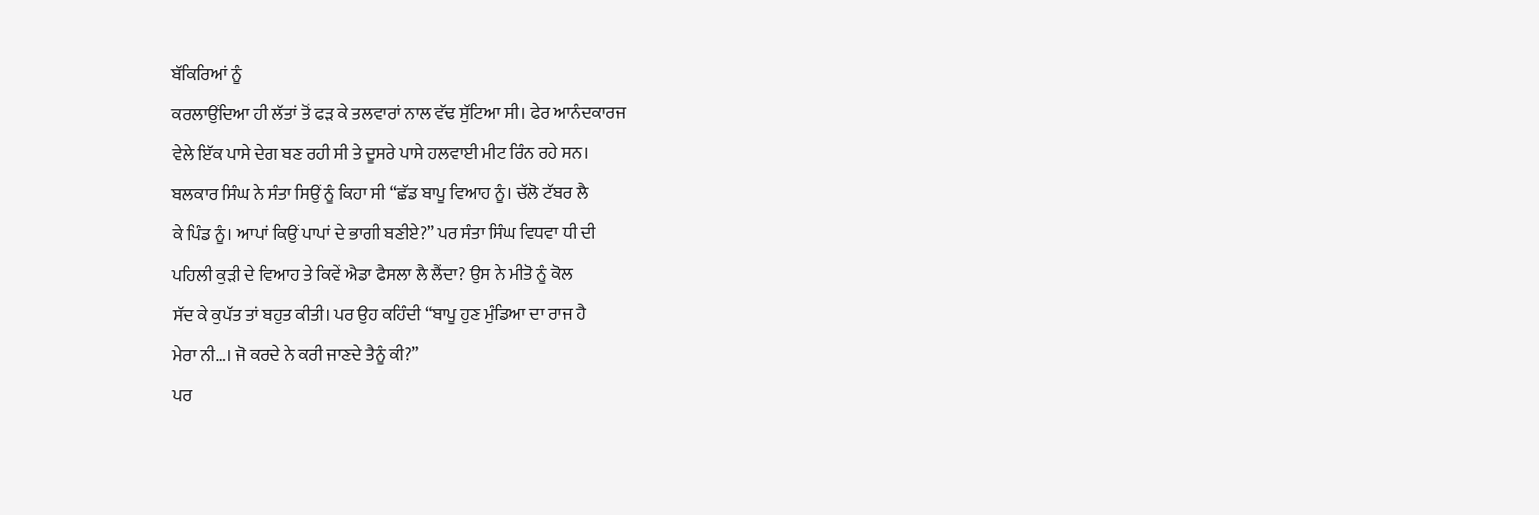ਬੱਕਿਰਿਆਂ ਨੂੰ
ਕਰਲਾਉਂਦਿਆ ਹੀ ਲੱਤਾਂ ਤੋਂ ਫੜ ਕੇ ਤਲਵਾਰਾਂ ਨਾਲ ਵੱਢ ਸੁੱਟਿਆ ਸੀ। ਫੇਰ ਆਨੰਦਕਾਰਜ
ਵੇਲੇ ਇੱਕ ਪਾਸੇ ਦੇਗ ਬਣ ਰਹੀ ਸੀ ਤੇ ਦੂਸਰੇ ਪਾਸੇ ਹਲਵਾਈ ਮੀਟ ਰਿੰਨ ਰਹੇ ਸਨ।
ਬਲਕਾਰ ਸਿੰਘ ਨੇ ਸੰਤਾ ਸਿਉਂ ਨੂੰ ਕਿਹਾ ਸੀ “ਛੱਡ ਬਾਪੂ ਵਿਆਹ ਨੂੰ। ਚੱਲੋ ਟੱਬਰ ਲੈ
ਕੇ ਪਿੰਡ ਨੂੰ। ਆਪਾਂ ਕਿਉਂ ਪਾਪਾਂ ਦੇ ਭਾਗੀ ਬਣੀਏ?” ਪਰ ਸੰਤਾ ਸਿੰਘ ਵਿਧਵਾ ਧੀ ਦੀ
ਪਹਿਲੀ ਕੁੜੀ ਦੇ ਵਿਆਹ ਤੇ ਕਿਵੇਂ ਐਡਾ ਫੈਸਲਾ ਲੈ ਲੈਂਦਾ? ਉਸ ਨੇ ਮੀਤੋ ਨੂੰ ਕੋਲ
ਸੱਦ ਕੇ ਕੁਪੱਤ ਤਾਂ ਬਹੁਤ ਕੀਤੀ। ਪਰ ਉਹ ਕਹਿੰਦੀ “ਬਾਪੂ ਹੁਣ ਮੁੰਡਿਆ ਦਾ ਰਾਜ ਹੈ
ਮੇਰਾ ਨੀ…। ਜੋ ਕਰਦੇ ਨੇ ਕਰੀ ਜਾਣਦੇ ਤੈਨੂੰ ਕੀ?”
ਪਰ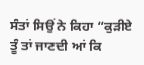ਸੰਤਾਂ ਸਿਉਂ ਨੇ ਕਿਹਾ “ਕੁੜੀਏ ਤੂੰ ਤਾਂ ਜਾਣਦੀ ਆਂ ਕਿ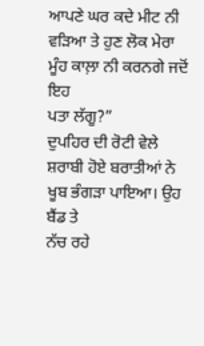ਆਪਣੇ ਘਰ ਕਦੇ ਮੀਟ ਨੀ ਵੜਿਆ ਤੇ ਹੁਣ ਲੋਕ ਮੇਰਾ ਮੂੰਹ ਕਾਲ਼ਾ ਨੀ ਕਰਨਗੇ ਜਦੋਂ ਇਹ
ਪਤਾ ਲੱਗੂ?”
ਦੁਪਹਿਰ ਦੀ ਰੋਟੀ ਵੇਲੇ ਸ਼ਰਾਬੀ ਹੋਏ ਬਰਾਤੀਆਂ ਨੇ ਖੂਬ ਭੰਗੜਾ ਪਾਇਆ। ਉਹ ਬੈਂਡ ਤੇ
ਨੱਚ ਰਹੇ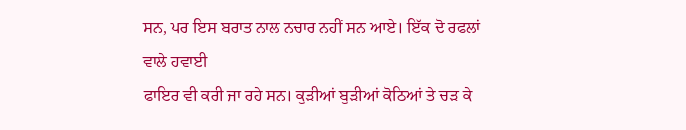ਸਨ, ਪਰ ਇਸ ਬਰਾਤ ਨਾਲ ਨਚਾਰ ਨਹੀਂ ਸਨ ਆਏ। ਇੱਕ ਦੋ ਰਫਲਾਂ ਵਾਲੇ ਹਵਾਈ
ਫਾਇਰ ਵੀ ਕਰੀ ਜਾ ਰਹੇ ਸਨ। ਕੁੜੀਆਂ ਬੁੜੀਆਂ ਕੋਠਿਆਂ ਤੇ ਚੜ ਕੇ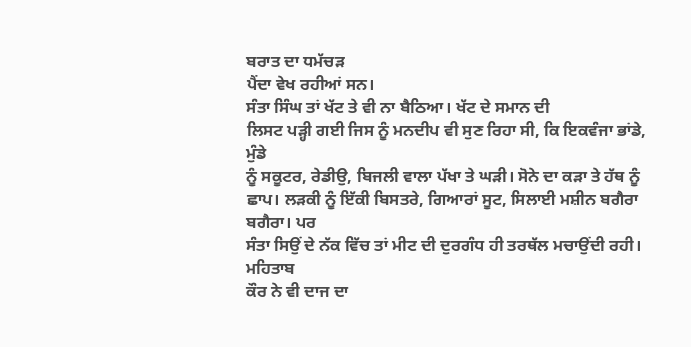ਬਰਾਤ ਦਾ ਧਮੱਚੜ
ਪੈਂਦਾ ਵੇਖ ਰਹੀਆਂ ਸਨ।
ਸੰਤਾ ਸਿੰਘ ਤਾਂ ਖੱਟ ਤੇ ਵੀ ਨਾ ਬੈਠਿਆ। ਖੱਟ ਦੇ ਸਮਾਨ ਦੀ
ਲਿਸਟ ਪੜ੍ਹੀ ਗਈ ਜਿਸ ਨੂੰ ਮਨਦੀਪ ਵੀ ਸੁਣ ਰਿਹਾ ਸੀ, ਕਿ ਇਕਵੰਜਾ ਭਾਂਡੇ, ਮੁੰਡੇ
ਨੂੰ ਸਕੂਟਰ, ਰੇਡੀਉ, ਬਿਜਲੀ ਵਾਲਾ ਪੱਖਾ ਤੇ ਘੜੀ। ਸੋਨੇ ਦਾ ਕੜਾ ਤੇ ਹੱਥ ਨੂੰ
ਛਾਪ। ਲੜਕੀ ਨੂੰ ਇੱਕੀ ਬਿਸਤਰੇ, ਗਿਆਰਾਂ ਸੂਟ, ਸਿਲਾਈ ਮਸ਼ੀਨ ਬਗੈਰਾ ਬਗੈਰਾ। ਪਰ
ਸੰਤਾ ਸਿਉਂ ਦੇ ਨੱਕ ਵਿੱਚ ਤਾਂ ਮੀਟ ਦੀ ਦੁਰਗੰਧ ਹੀ ਤਰਥੱਲ ਮਚਾਉਂਦੀ ਰਹੀ। ਮਹਿਤਾਬ
ਕੌਰ ਨੇ ਵੀ ਦਾਜ ਦਾ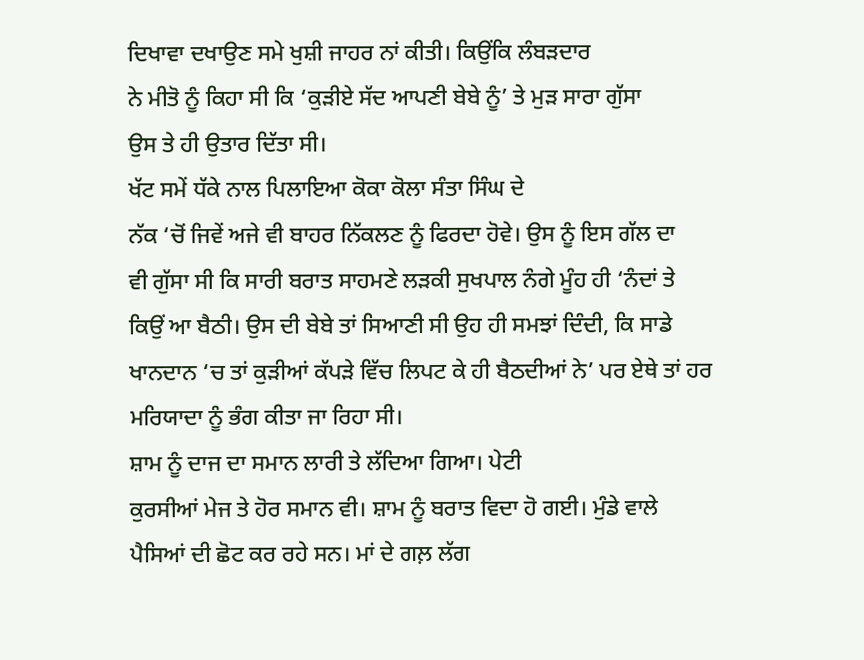ਦਿਖਾਵਾ ਦਖਾਉਣ ਸਮੇ ਖੁਸ਼ੀ ਜਾਹਰ ਨਾਂ ਕੀਤੀ। ਕਿਉਂਕਿ ਲੰਬੜਦਾਰ
ਨੇ ਮੀਤੋ ਨੂੰ ਕਿਹਾ ਸੀ ਕਿ ‘ਕੁੜੀਏ ਸੱਦ ਆਪਣੀ ਬੇਬੇ ਨੂੰ’ ਤੇ ਮੁੜ ਸਾਰਾ ਗੁੱਸਾ
ਉਸ ਤੇ ਹੀ ਉਤਾਰ ਦਿੱਤਾ ਸੀ।
ਖੱਟ ਸਮੇਂ ਧੱਕੇ ਨਾਲ ਪਿਲਾਇਆ ਕੋਕਾ ਕੋਲਾ ਸੰਤਾ ਸਿੰਘ ਦੇ
ਨੱਕ ‘ਚੋਂ ਜਿਵੇਂ ਅਜੇ ਵੀ ਬਾਹਰ ਨਿੱਕਲਣ ਨੂੰ ਫਿਰਦਾ ਹੋਵੇ। ਉਸ ਨੂੰ ਇਸ ਗੱਲ ਦਾ
ਵੀ ਗੁੱਸਾ ਸੀ ਕਿ ਸਾਰੀ ਬਰਾਤ ਸਾਹਮਣੇ ਲੜਕੀ ਸੁਖਪਾਲ ਨੰਗੇ ਮੂੰਹ ਹੀ ‘ਨੰਦਾਂ ਤੇ
ਕਿਉਂ ਆ ਬੈਠੀ। ਉਸ ਦੀ ਬੇਬੇ ਤਾਂ ਸਿਆਣੀ ਸੀ ਉਹ ਹੀ ਸਮਝਾਂ ਦਿੰਦੀ, ਕਿ ਸਾਡੇ
ਖਾਨਦਾਨ ‘ਚ ਤਾਂ ਕੁੜੀਆਂ ਕੱਪੜੇ ਵਿੱਚ ਲਿਪਟ ਕੇ ਹੀ ਬੈਠਦੀਆਂ ਨੇ’ ਪਰ ਏਥੇ ਤਾਂ ਹਰ
ਮਰਿਯਾਦਾ ਨੂੰ ਭੰਗ ਕੀਤਾ ਜਾ ਰਿਹਾ ਸੀ।
ਸ਼ਾਮ ਨੂੰ ਦਾਜ ਦਾ ਸਮਾਨ ਲਾਰੀ ਤੇ ਲੱਦਿਆ ਗਿਆ। ਪੇਟੀ
ਕੁਰਸੀਆਂ ਮੇਜ ਤੇ ਹੋਰ ਸਮਾਨ ਵੀ। ਸ਼ਾਮ ਨੂੰ ਬਰਾਤ ਵਿਦਾ ਹੋ ਗਈ। ਮੁੰਡੇ ਵਾਲੇ
ਪੈਸਿਆਂ ਦੀ ਛੋਟ ਕਰ ਰਹੇ ਸਨ। ਮਾਂ ਦੇ ਗਲ਼ ਲੱਗ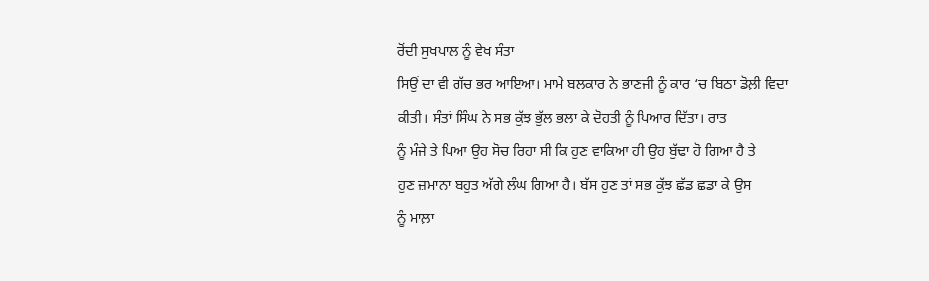ਰੋਂਦੀ ਸੁਖਪਾਲ ਨੂੰ ਵੇਖ ਸੰਤਾ
ਸਿਉਂ ਦਾ ਵੀ ਗੱਚ ਭਰ ਆਇਆ। ਮਾਮੇ ਬਲਕਾਰ ਨੇ ਭਾਣਜੀ ਨੂੰ ਕਾਰ ‘ਚ ਬਿਠਾ ਡੋਲ਼ੀ ਵਿਦਾ
ਕੀਤੀ। ਸੰਤਾਂ ਸਿੰਘ ਨੇ ਸਭ ਕੁੱਝ ਭੁੱਲ ਭਲਾ ਕੇ ਦੋਹਤੀ ਨੂੰ ਪਿਆਰ ਦਿੱਤਾ। ਰਾਤ
ਨੂੰ ਮੰਜੇ ਤੇ ਪਿਆ ਉਹ ਸੋਚ ਰਿਹਾ ਸੀ ਕਿ ਹੁਣ ਵਾਕਿਆ ਹੀ ਉਹ ਬੁੱਢਾ ਹੋ ਗਿਆ ਹੈ ਤੇ
ਹੁਣ ਜ਼ਮਾਨਾ ਬਹੁਤ ਅੱਗੇ ਲੰਘ ਗਿਆ ਹੈ। ਬੱਸ ਹੁਣ ਤਾਂ ਸਭ ਕੁੱਝ ਛੱਡ ਛਡਾ ਕੇ ਉਸ
ਨੂੰ ਮਾਲ਼ਾ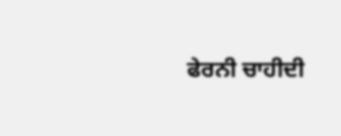ਫੇਰਨੀ ਚਾਹੀਦੀ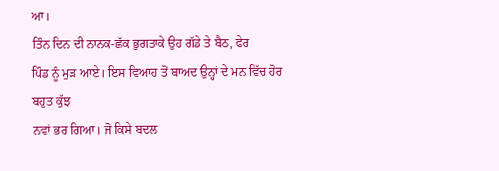ਆ।
ਤਿੰਨ ਦਿਨ ਦੀ ਨਾਨਕ-ਛੱਕ ਭੁਗਤਾਕੇ ਉਹ ਗੱਡੇ ਤੇ ਬੈਠ, ਫੇਰ
ਪਿੰਡ ਨੂੰ ਮੁੜ ਆਏ। ਇਸ ਵਿਆਹ ਤੋਂ ਬਾਅਦ ਉਨ੍ਹਾਂ ਦੇ ਮਨ ਵਿੱਚ ਹੋਰ ਬਹੁਤ ਕੁੱਝ
ਨਵਾਂ ਭਰ ਗਿਆ। ਜੋ ਕਿਸੇ ਬਦਲ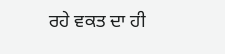ਰਹੇ ਵਕਤ ਦਾ ਹੀ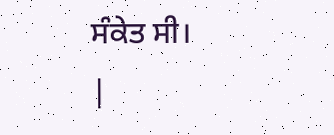ਸੰਕੇਤ ਸੀ।
|